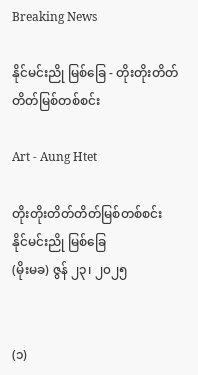Breaking News

နိုင်မင်းညို မြစ်ခြေ - တိုးတိုးတိတ်တိတ်မြစ်တစ်စင်း

Art - Aung Htet

တိုးတိုးတိတ်တိတ်မြစ်တစ်စင်း
နိုင်မင်းညို မြစ်ခြေ
(မိုးမခ) ဇွန် ၂၃၊ ၂၀၂၅


(၁)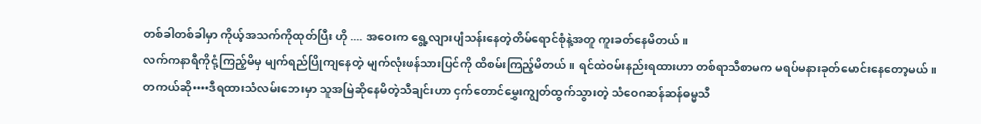တစ်ခါတစ်ခါမှာ ကိုယ့်အသက်ကိုထုတ်ပြီး ဟို .... အဝေးက ရွေ့လျားပျံသန်းနေတဲ့တိမ်ရောင်စုံနဲ့အတူ ကူးခတ်နေမိတယ်။
လက်ကနာရီကိုငုံ့ကြည့်မိမှ မျက်ရည်ပြိုကျနေတဲ့ မျက်လုံးဖန်သားပြင်ကို ထိစမ်းကြည့်မိတယ်။ ရင်ထဲဝမ်းနည်းရထားဟာ တစ်ရာသီစာမက မရပ်မနားခုတ်မောင်းနေတော့မယ်။
တကယ်ဆို••••ဒီရထားသံလမ်းဘေးမှာ သူအမြဲ‌ဆိုနေမိတဲ့သီချင်းဟာ ငှက်တောင်မွှေးကျွတ်ထွက်သွားတဲ့ သံဝေဂဆန်ဆန်ဓမ္မသီ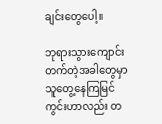ချင်းတွေပေါ့။

ဘုရားသွားကျောင်းတက်တဲ့အခါတွေမှာ သူတွေ့နေကြမြင်ကွင်းဟာလည်း တ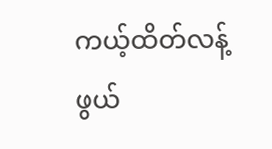ကယ့်ထိတ်လန့်ဖွယ်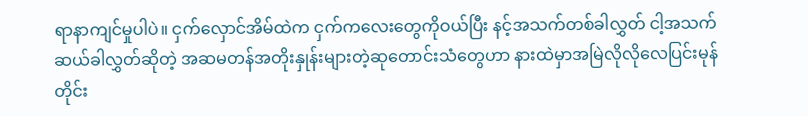ရာနာကျင်မှုပါပဲ။ ငှက်လှောင်အိမ်ထဲက ငှက်ကလေးတွေကိုဝယ်ပြီး နင့်အသက်တစ်ခါလွှတ် ငါ့အသက်ဆယ်ခါလွှတ်‌ဆိုတဲ့ အဆမတန်အတိုးနှုန်းများတဲ့ဆုတောင်းသံတွေဟာ နားထဲမှာအမြဲလိုလိုလေပြင်းမုန်တိုင်း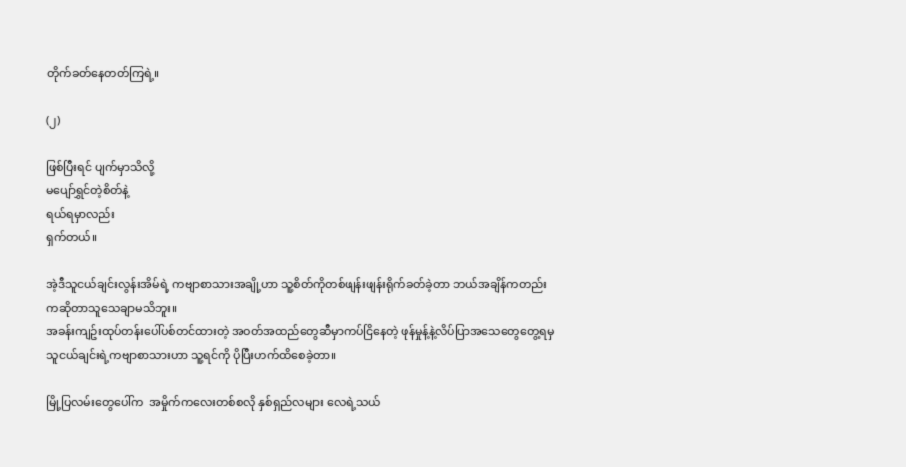တိုက်ခတ်နေတတ်ကြရဲ့။

(၂)

ဖြစ်ပြီးရင် ပျက်မှာသိလို့
မပျော်ရွှင်တဲ့စိတ်နဲ့
ရယ်ရမှာလည်း
ရှက်တယ်။

အဲ့ဒီသူငယ်ချင်းလွန်းအိမ်ရဲ့ ကဗျာစာသားအချို့ဟာ သူ့စိတ်ကိုတစ်ဖျန်းဖျန်းရိုက်ခတ်ခဲ့တာ ဘယ်အချိန်ကတည်းကဆိုတာသူသေချာမသိဘူး။
အခန်းကျဥ်းထုပ်တန်းပေါ်ပစ်တင်ထားတဲ့ အဝတ်အထည်တွေဆီမှာကပ်ငြိနေတဲ့ ဖုန်မှုန့်နဲ့လိပ်ပြာအသေတွေတွေ့ရမှ သူငယ်ချင်းရဲ့ကဗျာစာသားဟာ သူ့ရင်ကို ပိုပြီးဟက်ထိစေခဲ့တာ။

မြို့ပြလမ်းတွေပေါ်က  အမှိုက်ကလေးတစ်စလို နှစ်ရှည်လများ လေရဲ့သယ်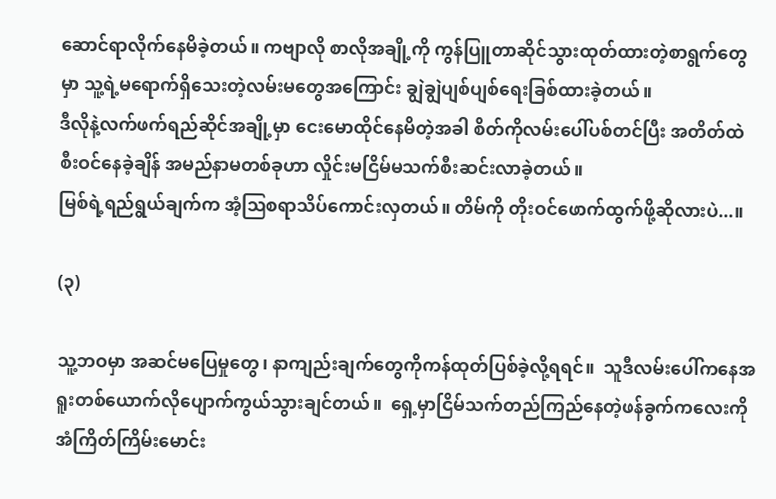ဆောင်ရာလိုက်နေမိခဲ့တယ်။ ကဗျာလို စာလိုအချို့ကို ကွန်ပြူတာဆိုင်သွားထုတ်ထားတဲ့စာရွက်တွေမှာ သူ့ရဲ့မရောက်ရှိသေးတဲ့လမ်းမတွေအကြောင်း ချွဲချွဲပျစ်ပျစ်ရေးခြစ်ထားခဲ့တယ်။
ဒီလိုနဲ့လက်ဖက်ရည်ဆိုင်အချို့မှာ ငေးမောထိုင်နေမိတဲ့အခါ စိတ်ကိုလမ်းပေါ်ပစ်တင်ပြီး အတိတ်ထဲစီးဝင်နေခဲ့ချိန် အမည်နာမတစ်ခုဟာ လှိုင်းမငြိမ်မသက်စီးဆင်းလာခဲ့တယ်။
မြစ်ရဲ့ရည်ရွယ်ချက်က အံ့ဩ‌စရာသိပ်ကောင်းလှတယ်။ တိမ်ကို တိုးဝင်ဖောက်ထွက်ဖို့ဆိုလားပဲ...။

(၃)

သူ့ဘဝမှာ အဆင်မပြေမှုတွေ၊ နာကျည်းချက်တွေကိုကန်ထုတ်ပြစ်ခဲ့လို့ရရင်။  သူဒီလမ်းပေါ်ကနေအရူးတစ်ယောက်လိုပျောက်ကွယ်သွားချင်တယ်။  ရှေ့မှာငြိမ်သက်တည်ကြည်နေတဲ့ဖန်ခွက်ကလေးကို အံကြိတ်ကြိမ်းမောင်း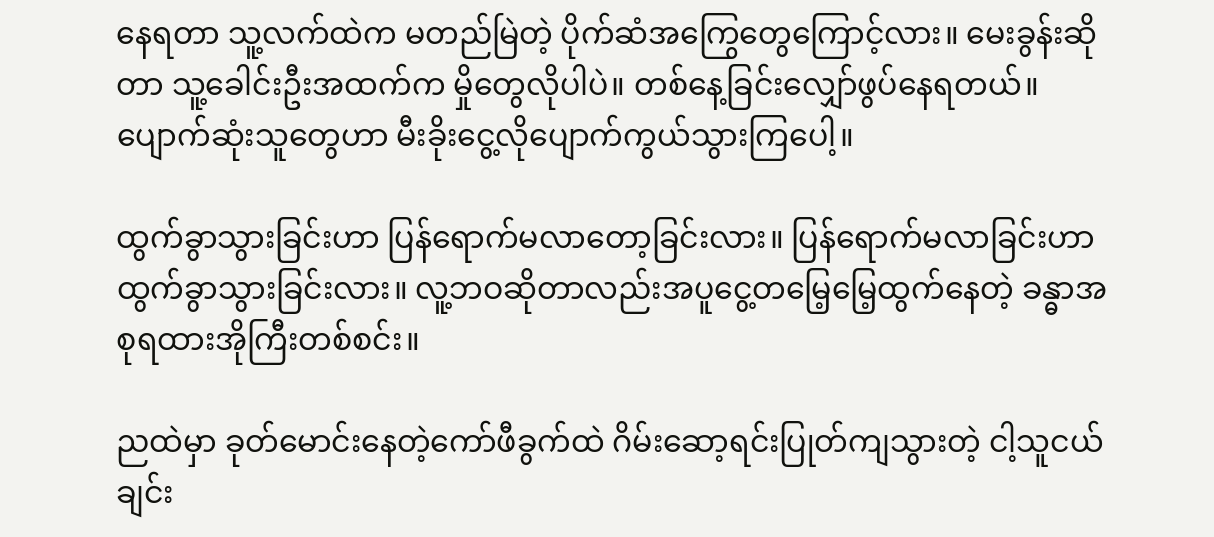နေရတာ သူ့လက်ထဲက မတည်မြဲတဲ့ ပိုက်ဆံအကြွေတွေကြောင့်လား။ မေးခွန်းဆိုတာ သူ့ခေါင်းဦးအထက်က မှိုတွေလိုပါပဲ။ တစ်နေ့ခြင်းလျှော်ဖွပ်နေရတယ်။ ပျောက်ဆုံးသူတွေဟာ မီးခိုးငွေ့လိုပျောက်ကွယ်သွားကြပေါ့။

ထွက်ခွာသွားခြင်းဟာ ပြန်ရောက်မလာတော့ခြင်းလား။ ပြန်ရောက်မလာခြင်းဟာ ထွက်ခွာသွားခြင်းလား။ လူ့ဘဝဆိုတာလည်းအပူငွေ့တမြေ့မြေ့ထွက်နေတဲ့ ခန္ဓာအစုရထားအိုကြီးတစ်စင်း။

ညထဲမှာ ခုတ်မောင်းနေတဲ့ကော်ဖီခွက်ထဲ ဂိမ်းဆော့ရင်းပြုတ်ကျသွားတဲ့ ငါ့သူငယ်ချင်း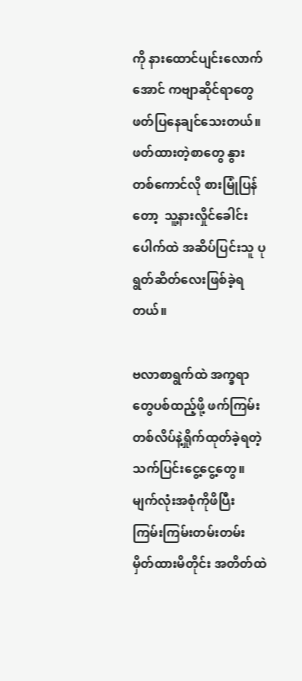ကို နားထောင်ပျင်းလောက်အောင် ကဗျာဆိုင်ရာတွေဖတ်ပြနေချင်သေးတယ်။ ဖတ်ထားတဲ့စာတွေ နွားတစ်ကောင်လို စားမြုံပြန်တော့  သူ့နားလှိုင်ခေါင်းပေါက်ထဲ အဆိပ်ပြင်းသူ ပုရွတ်ဆိတ်လေးဖြစ်ခဲ့ရတယ်။

ဗလာစာရွက်ထဲ အက္ခရာတွေပစ်ထည့်ဖို့ ဖက်ကြမ်းတစ်လိပ်နဲ့ရှိုက်ထုတ်ခဲ့ရတဲ့သက်ပြင်းငွေ့ငွေ့တွေ။  မျက်လုံးအစုံကိုဖိပြီး ကြမ်းကြမ်းတမ်းတမ်းမှိတ်ထားမိတိုင်း အတိတ်ထဲ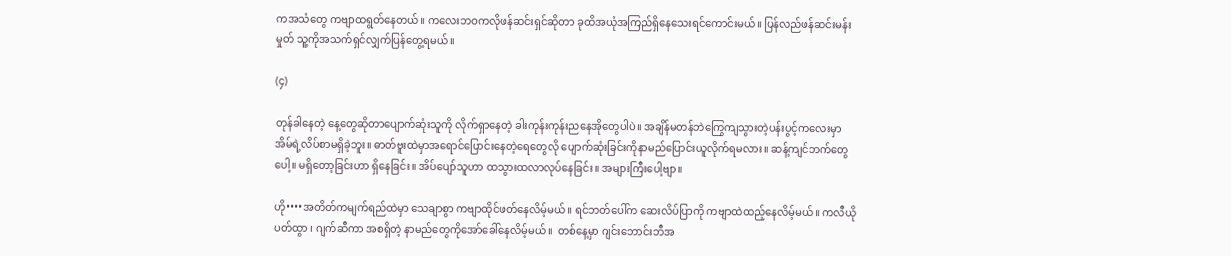ကအသံတွေ ကဗျာထရွတ်နေတယ်။ ကလေးဘဝကလိုဖန်ဆင်းရှင်ဆိုတာ ခုထိအယုံအကြည်ရှိနေသေးရင်ကောင်းမယ်။ ပြန်လည်ဖန်ဆင်းမန်းမှုတ် သူ့ကိုအသက်ရှင်လျှက်ပြန်တွေ့ရမယ်။

(၄)

တုန်ခါနေတဲ့ နေ့တွေဆိုတာပျောက်ဆုံးသူကို လိုက်ရှာနေတဲ့ ခါးကုန်းကုန်းညနေအိုတွေပါပဲ။ အချိန်မတန်ဘဲကြွေကျသွားတဲ့ပန်းပွင့်ကလေးမှာ အိမ်ရဲ့လိပ်စာမရှိခဲ့ဘူး။ ဓာတ်ဗူးထဲမှာအရောင်ပြောင်းနေတဲ့ရေတွေလို ပျောက်ဆုံးခြင်းကိုနာမည်ပြောင်းယူလိုက်ရမလား။ ဆန့်ကျင်ဘက်တွေပေါ့။ မရှိတော့ခြင်းဟာ ရှိနေခြင်း။ အိပ်ပျော်သူဟာ ထသွားထလာလုပ်နေခြင်း။ အများကြီးပေါ့ဗျာ။

ဟို••••အတိတ်ကမျက်ရည်ထဲမှာ သေချာစွာ ကဗျာထိုင်ဖတ်နေလိမ့်မယ်။ ရင်ဘတ်ပေါ်က ဆေးလိပ်ပြာကို ကဗျာထဲထည့်နေလိမ့်မယ်။ ကလီယိုပတ်ထွာ ၊ ဂျက်ဆီကာ အစရှိတဲ့ နာမည်တွေကိုအော်ခေါ်နေလိမ့်မယ်။  တစ်နေ့မှာ ဂျင်းဘောင်းဘီအ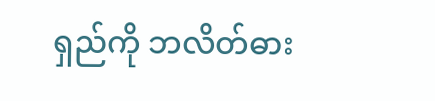ရှည်ကို ဘလိတ်ဓား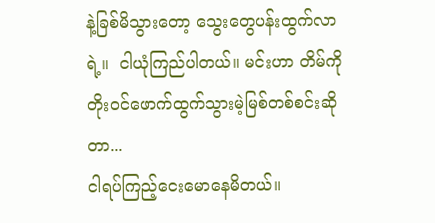နဲ့ခြစ်မိသွားတော့ သွေးတွေပန်းထွက်လာရဲ့။  ငါယုံကြည်ပါတယ်။ မင်းဟာ တိမ်ကိုတိုးဝင်ဖောက်ထွက်သွားမဲ့မြစ်တစ်စင်းဆိုတာ...
ငါရပ်ကြည့်ငေးမောနေမိတယ်။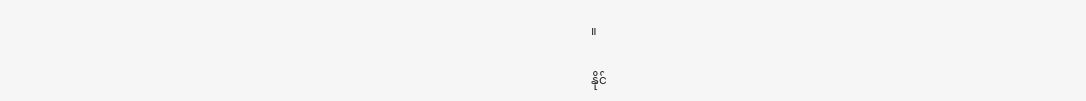။

နိုင်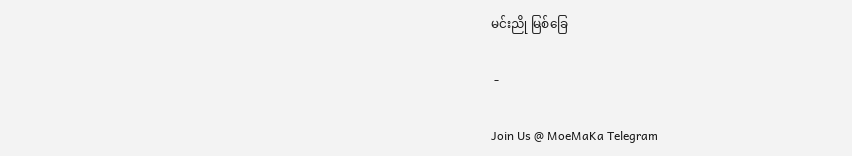မင်းညို မြစ်ခြေ

 -

Join Us @ MoeMaKa Telegram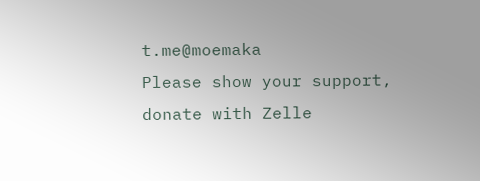t.me@moemaka
Please show your support, donate with Zelle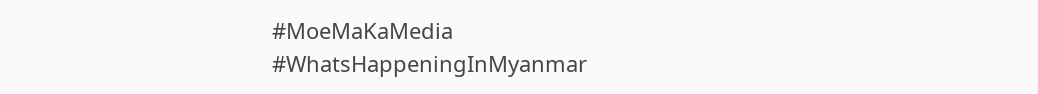#MoeMaKaMedia
#WhatsHappeningInMyanmar